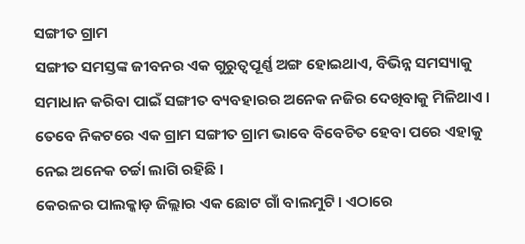ସଙ୍ଗୀତ ଗ୍ରାମ
ସଙ୍ଗୀତ ସମସ୍ତଙ୍କ ଜୀବନର ଏକ ଗୁରୁତ୍ବପୂର୍ଣ୍ଣ ଅଙ୍ଗ ହୋଇଥାଏ, ବିଭିନ୍ନ ସମସ୍ୟାକୁ ସମାଧାନ କରିବା ପାଇଁ ସଙ୍ଗୀତ ବ୍ୟବହାରର ଅନେକ ନଜିର ଦେଖିବାକୁ ମିଳିଥାଏ । ତେବେ ନିକଟରେ ଏକ ଗ୍ରାମ ସଙ୍ଗୀତ ଗ୍ରାମ ଭାବେ ବିବେଚିତ ହେବା ପରେ ଏହାକୁ ନେଇ ଅନେକ ଚର୍ଚ୍ଚା ଲାଗି ରହିଛି ।
କେରଳର ପାଲକ୍କାଡ଼ ଜିଲ୍ଲାର ଏକ ଛୋଟ ଗାଁ ବାଲମୁଟି। ଏଠାରେ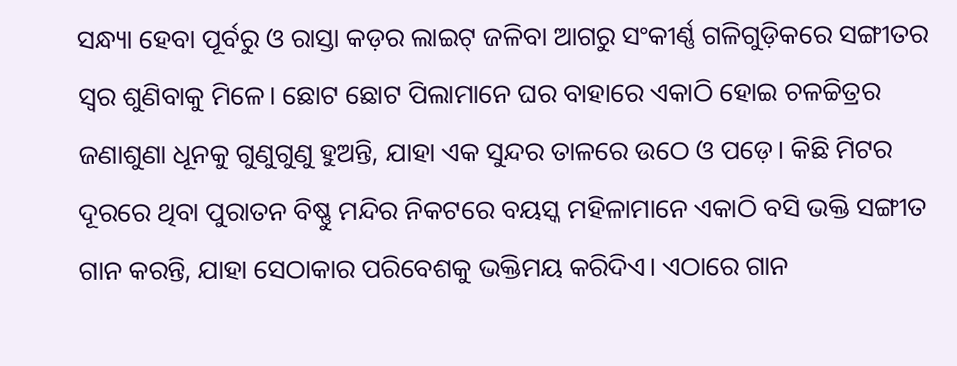ସନ୍ଧ୍ୟା ହେବା ପୂର୍ବରୁ ଓ ରାସ୍ତା କଡ଼ର ଲାଇଟ୍ ଜଳିବା ଆଗରୁ ସଂକୀର୍ଣ୍ଣ ଗଳିଗୁଡ଼ିକରେ ସଙ୍ଗୀତର ସ୍ୱର ଶୁଣିବାକୁ ମିଳେ। ଛୋଟ ଛୋଟ ପିଲାମାନେ ଘର ବାହାରେ ଏକାଠି ହୋଇ ଚଳଚ୍ଚିତ୍ରର ଜଣାଶୁଣା ଧୂନକୁ ଗୁଣୁଗୁଣୁ ହୁଅନ୍ତି, ଯାହା ଏକ ସୁନ୍ଦର ତାଳରେ ଉଠେ ଓ ପଡ଼େ। କିଛି ମିଟର ଦୂରରେ ଥିବା ପୁରାତନ ବିଷ୍ଣୁ ମନ୍ଦିର ନିକଟରେ ବୟସ୍କ ମହିଳାମାନେ ଏକାଠି ବସି ଭକ୍ତି ସଙ୍ଗୀତ ଗାନ କରନ୍ତି, ଯାହା ସେଠାକାର ପରିବେଶକୁ ଭକ୍ତିମୟ କରିଦିଏ। ଏଠାରେ ଗାନ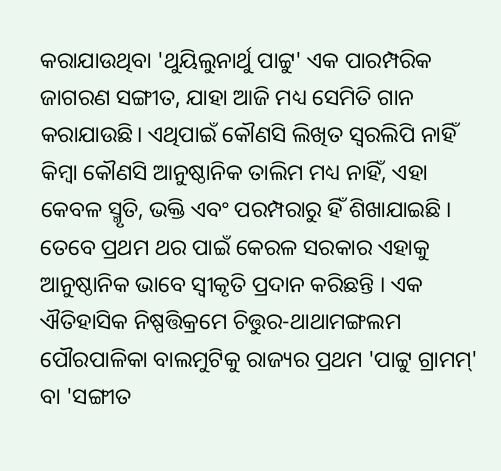କରାଯାଉଥିବା 'ଥୁୟିଲୁନାର୍ଥୁ ପାଟ୍ଟୁ' ଏକ ପାରମ୍ପରିକ ଜାଗରଣ ସଙ୍ଗୀତ, ଯାହା ଆଜି ମଧ୍ୟ ସେମିତି ଗାନ କରାଯାଉଛି। ଏଥିପାଇଁ କୌଣସି ଲିଖିତ ସ୍ୱରଲିପି ନାହିଁ କିମ୍ବା କୌଣସି ଆନୁଷ୍ଠାନିକ ତାଲିମ ମଧ୍ୟ ନାହିଁ, ଏହା କେବଳ ସ୍ମୃତି, ଭକ୍ତି ଏବଂ ପରମ୍ପରାରୁ ହିଁ ଶିଖାଯାଇଛି । ତେବେ ପ୍ରଥମ ଥର ପାଇଁ କେରଳ ସରକାର ଏହାକୁ ଆନୁଷ୍ଠାନିକ ଭାବେ ସ୍ୱୀକୃତି ପ୍ରଦାନ କରିଛନ୍ତି । ଏକ ଐତିହାସିକ ନିଷ୍ପତ୍ତିକ୍ରମେ ଚିତ୍ତୁର-ଥାଥାମଙ୍ଗଲମ ପୌରପାଳିକା ବାଲମୁଟିକୁ ରାଜ୍ୟର ପ୍ରଥମ 'ପାଟ୍ଟୁ ଗ୍ରାମମ୍' ବା 'ସଙ୍ଗୀତ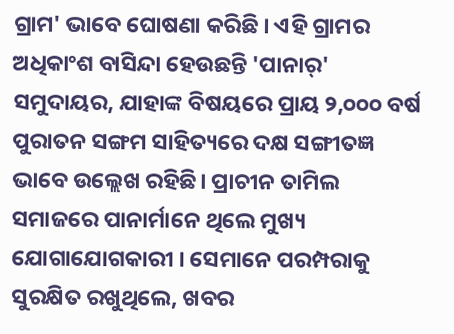ଗ୍ରାମ' ଭାବେ ଘୋଷଣା କରିଛି । ଏହି ଗ୍ରାମର ଅଧିକାଂଶ ବାସିନ୍ଦା ହେଉଛନ୍ତି 'ପାନାର୍' ସମୁଦାୟର, ଯାହାଙ୍କ ବିଷୟରେ ପ୍ରାୟ ୨,୦୦୦ ବର୍ଷ ପୁରାତନ ସଙ୍ଗମ ସାହିତ୍ୟରେ ଦକ୍ଷ ସଙ୍ଗୀତଜ୍ଞ ଭାବେ ଉଲ୍ଲେଖ ରହିଛି। ପ୍ରାଚୀନ ତାମିଲ ସମାଜରେ ପାନାର୍ମାନେ ଥିଲେ ମୁଖ୍ୟ ଯୋଗାଯୋଗକାରୀ । ସେମାନେ ପରମ୍ପରାକୁ ସୁରକ୍ଷିତ ରଖୁଥିଲେ, ଖବର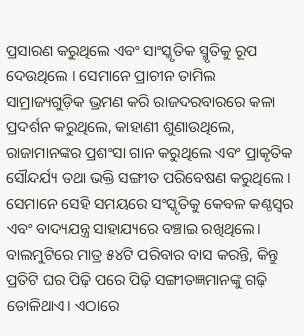ପ୍ରସାରଣ କରୁଥିଲେ ଏବଂ ସାଂସ୍କୃତିକ ସ୍ମୃତିକୁ ରୂପ ଦେଉଥିଲେ । ସେମାନେ ପ୍ରାଚୀନ ତାମିଲ ସାମ୍ରାଜ୍ୟଗୁଡ଼ିକ ଭ୍ରମଣ କରି ରାଜଦରବାରରେ କଳା ପ୍ରଦର୍ଶନ କରୁଥିଲେ, କାହାଣୀ ଶୁଣାଉଥିଲେ, ରାଜାମାନଙ୍କର ପ୍ରଶଂସା ଗାନ କରୁଥିଲେ ଏବଂ ପ୍ରାକୃତିକ ସୌନ୍ଦର୍ଯ୍ୟ ତଥା ଭକ୍ତି ସଙ୍ଗୀତ ପରିବେଷଣ କରୁଥିଲେ । ସେମାନେ ସେହି ସମୟରେ ସଂସ୍କୃତିକୁ କେବଳ କଣ୍ଠସ୍ୱର ଏବଂ ବାଦ୍ୟଯନ୍ତ୍ର ସାହାଯ୍ୟରେ ବଞ୍ଚାଇ ରଖିଥିଲେ। ବାଲମୁଟିରେ ମାତ୍ର ୫୪ଟି ପରିବାର ବାସ କରନ୍ତି, କିନ୍ତୁ ପ୍ରତିଟି ଘର ପିଢ଼ି ପରେ ପିଢ଼ି ସଙ୍ଗୀତଜ୍ଞମାନଙ୍କୁ ଗଢ଼ି ତୋଳିଥାଏ। ଏଠାରେ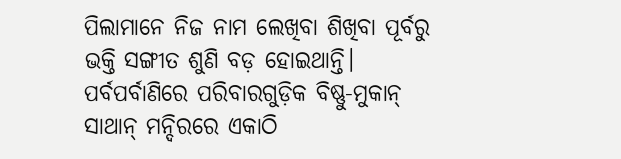ପିଲାମାନେ ନିଜ ନାମ ଲେଖିବା ଶିଖିବା ପୂର୍ବରୁ ଭକ୍ତି ସଙ୍ଗୀତ ଶୁଣି ବଡ଼ ହୋଇଥାନ୍ତି। ପର୍ବପର୍ବାଣିରେ ପରିବାରଗୁଡ଼ିକ ବିଷ୍ଣୁ-ମୁକାନ୍ ସାଥାନ୍ ମନ୍ଦିରରେ ଏକାଠି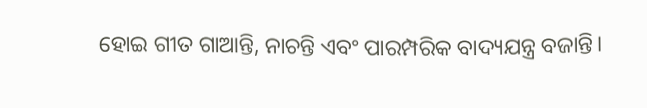ହୋଇ ଗୀତ ଗାଆନ୍ତି, ନାଚନ୍ତି ଏବଂ ପାରମ୍ପରିକ ବାଦ୍ୟଯନ୍ତ୍ର ବଜାନ୍ତି।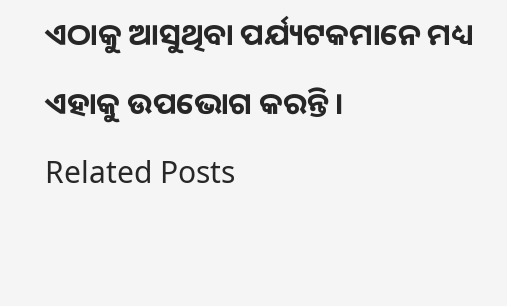ଏଠାକୁ ଆସୁଥିବା ପର୍ଯ୍ୟଟକମାନେ ମଧ୍ୟ ଏହାକୁ ଉପଭୋଗ କରନ୍ତି ।
Related Posts